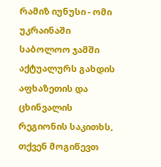რამიზ იუნუსი - ომი უკრაინაში საბოლოო ჯამში აქტუალურს გახდის აფხაზეთის და ცხინვალის რეგიონის საკითხს, თქვენ მოგიწევთ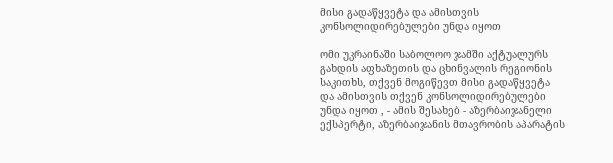მისი გადაწყვეტა და ამისთვის კონსოლიდირებულები უნდა იყოთ

ომი უკრაინაში საბოლოო ჯამში აქტუალურს გახდის აფხაზეთის და ცხინვალის რეგიონის საკითხს, თქვენ მოგიწევთ მისი გადაწყვეტა და ამისთვის თქვენ კონსოლიდირებულები უნდა იყოთ , - ამის შესახებ - აზერბაიჯანელი ექსპერტი, აზერბაიჯანის მთავრობის აპარატის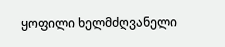ყოფილი ხელმძღვანელი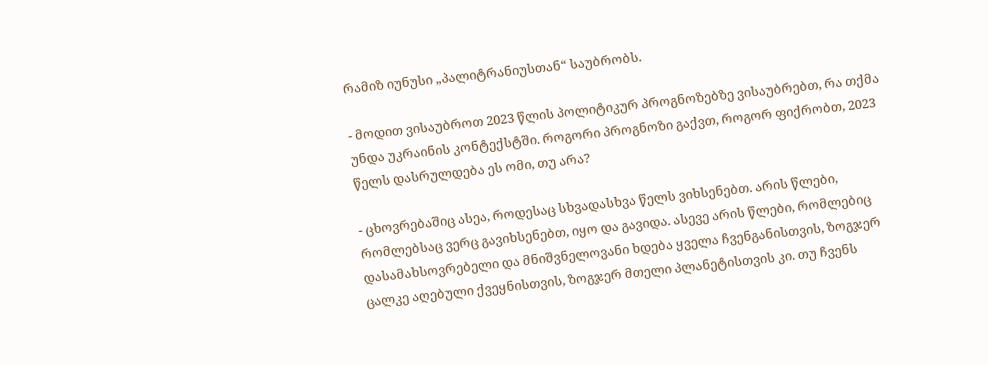რამიზ იუნუსი „პალიტრანიუსთან“ საუბრობს.

- მოდით ვისაუბროთ 2023 წლის პოლიტიკურ პროგნოზებზე ვისაუბრებთ, რა თქმა უნდა უკრაინის კონტექსტში. როგორი პროგნოზი გაქვთ, როგორ ფიქრობთ, 2023 წელს დასრულდება ეს ომი, თუ არა?

- ცხოვრებაშიც ასეა, როდესაც სხვადასხვა წელს ვიხსენებთ. არის წლები, რომლებსაც ვერც გავიხსენებთ, იყო და გავიდა. ასევე არის წლები, რომლებიც დასამახსოვრებელი და მნიშვნელოვანი ხდება ყველა ჩვენგანისთვის, ზოგჯერ ცალკე აღებული ქვეყნისთვის, ზოგჯერ მთელი პლანეტისთვის კი. თუ ჩვენს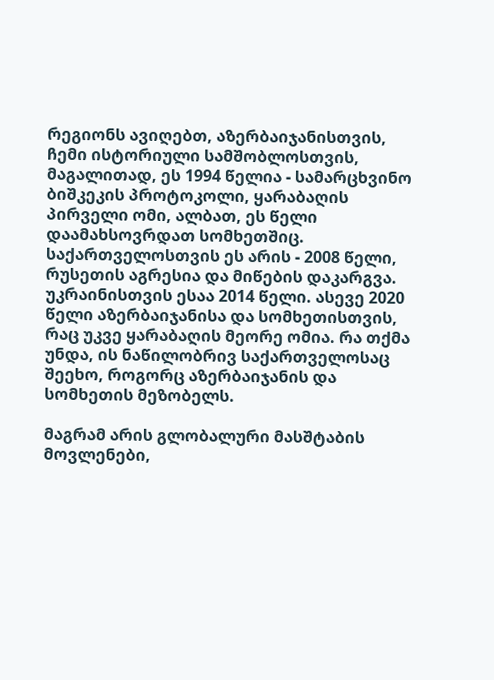რეგიონს ავიღებთ, აზერბაიჯანისთვის, ჩემი ისტორიული სამშობლოსთვის, მაგალითად, ეს 1994 წელია - სამარცხვინო ბიშკეკის პროტოკოლი, ყარაბაღის პირველი ომი, ალბათ, ეს წელი დაამახსოვრდათ სომხეთშიც. საქართველოსთვის ეს არის - 2008 წელი, რუსეთის აგრესია და მიწების დაკარგვა. უკრაინისთვის ესაა 2014 წელი. ასევე 2020 წელი აზერბაიჯანისა და სომხეთისთვის, რაც უკვე ყარაბაღის მეორე ომია. რა თქმა უნდა, ის ნაწილობრივ საქართველოსაც შეეხო, როგორც აზერბაიჯანის და სომხეთის მეზობელს.

მაგრამ არის გლობალური მასშტაბის მოვლენები,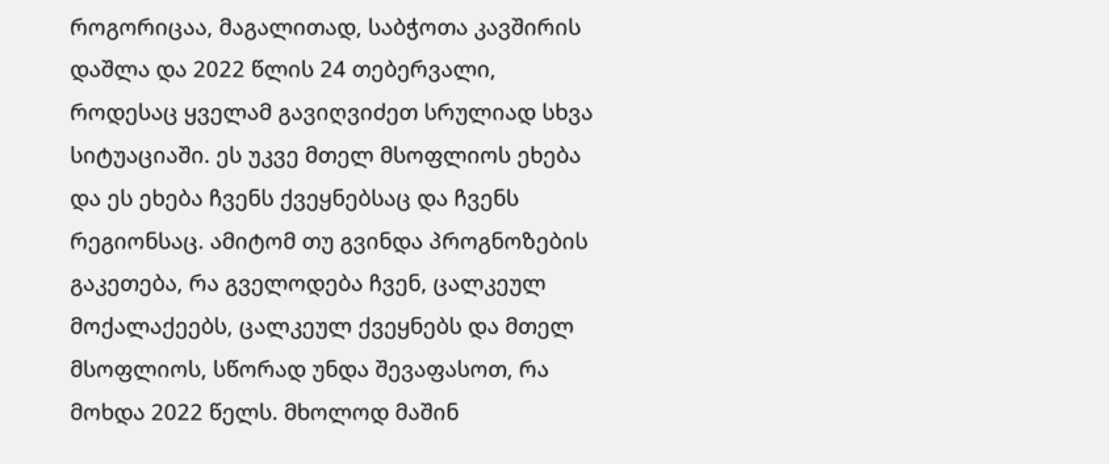როგორიცაა, მაგალითად, საბჭოთა კავშირის დაშლა და 2022 წლის 24 თებერვალი, როდესაც ყველამ გავიღვიძეთ სრულიად სხვა სიტუაციაში. ეს უკვე მთელ მსოფლიოს ეხება და ეს ეხება ჩვენს ქვეყნებსაც და ჩვენს რეგიონსაც. ამიტომ თუ გვინდა პროგნოზების გაკეთება, რა გველოდება ჩვენ, ცალკეულ მოქალაქეებს, ცალკეულ ქვეყნებს და მთელ მსოფლიოს, სწორად უნდა შევაფასოთ, რა მოხდა 2022 წელს. მხოლოდ მაშინ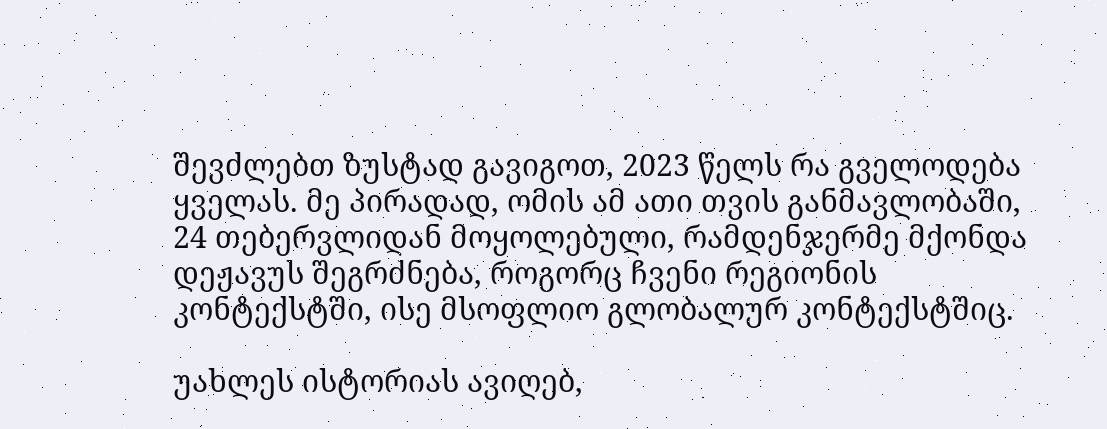შევძლებთ ზუსტად გავიგოთ, 2023 წელს რა გველოდება ყველას. მე პირადად, ომის ამ ათი თვის განმავლობაში, 24 თებერვლიდან მოყოლებული, რამდენჯერმე მქონდა დეჟავუს შეგრძნება, როგორც ჩვენი რეგიონის კონტექსტში, ისე მსოფლიო გლობალურ კონტექსტშიც.

უახლეს ისტორიას ავიღებ,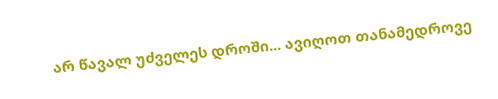არ წავალ უძველეს დროში... ავიღოთ თანამედროვე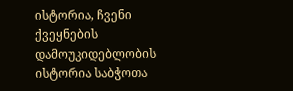ისტორია, ჩვენი ქვეყნების დამოუკიდებლობის ისტორია საბჭოთა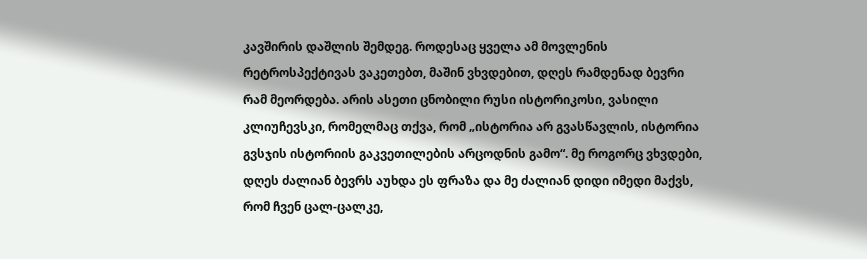კავშირის დაშლის შემდეგ. როდესაც ყველა ამ მოვლენის რეტროსპექტივას ვაკეთებთ, მაშინ ვხვდებით, დღეს რამდენად ბევრი რამ მეორდება. არის ასეთი ცნობილი რუსი ისტორიკოსი, ვასილი კლიუჩევსკი, რომელმაც თქვა, რომ „ისტორია არ გვასწავლის, ისტორია გვსჯის ისტორიის გაკვეთილების არცოდნის გამო“. მე როგორც ვხვდები, დღეს ძალიან ბევრს აუხდა ეს ფრაზა და მე ძალიან დიდი იმედი მაქვს, რომ ჩვენ ცალ-ცალკე,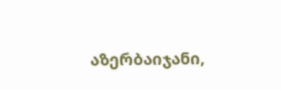აზერბაიჯანი,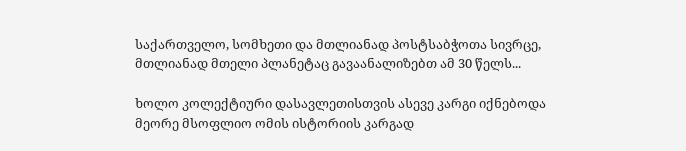საქართველო, სომხეთი და მთლიანად პოსტსაბჭოთა სივრცე, მთლიანად მთელი პლანეტაც გავაანალიზებთ ამ 30 წელს...

ხოლო კოლექტიური დასავლეთისთვის ასევე კარგი იქნებოდა მეორე მსოფლიო ომის ისტორიის კარგად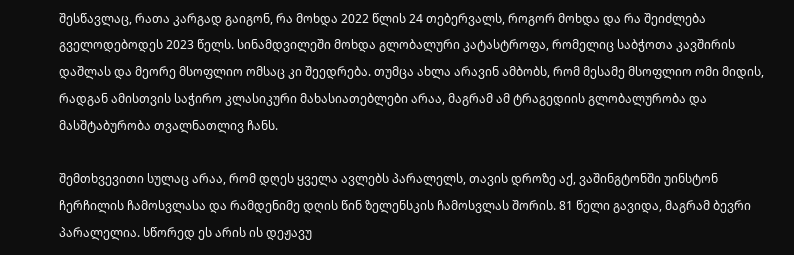შესწავლაც, რათა კარგად გაიგონ, რა მოხდა 2022 წლის 24 თებერვალს, როგორ მოხდა და რა შეიძლება გველოდებოდეს 2023 წელს. სინამდვილეში მოხდა გლობალური კატასტროფა, რომელიც საბჭოთა კავშირის დაშლას და მეორე მსოფლიო ომსაც კი შეედრება. თუმცა ახლა არავინ ამბობს, რომ მესამე მსოფლიო ომი მიდის, რადგან ამისთვის საჭირო კლასიკური მახასიათებლები არაა, მაგრამ ამ ტრაგედიის გლობალურობა და მასშტაბურობა თვალნათლივ ჩანს.

შემთხვევითი სულაც არაა, რომ დღეს ყველა ავლებს პარალელს, თავის დროზე აქ, ვაშინგტონში უინსტონ ჩერჩილის ჩამოსვლასა და რამდენიმე დღის წინ ზელენსკის ჩამოსვლას შორის. 81 წელი გავიდა, მაგრამ ბევრი პარალელია. სწორედ ეს არის ის დეჟავუ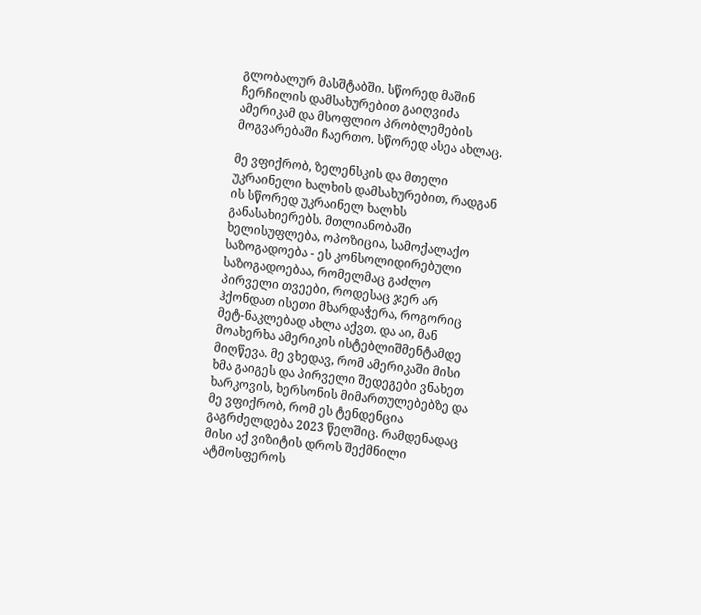გლობალურ მასშტაბში. სწორედ მაშინ ჩერჩილის დამსახურებით გაიღვიძა ამერიკამ და მსოფლიო პრობლემების მოგვარებაში ჩაერთო. სწორედ ასეა ახლაც.

მე ვფიქრობ, ზელენსკის და მთელი უკრაინელი ხალხის დამსახურებით, რადგან ის სწორედ უკრაინელ ხალხს განასახიერებს. მთლიანობაში ხელისუფლება, ოპოზიცია, სამოქალაქო საზოგადოება - ეს კონსოლიდირებული საზოგადოებაა, რომელმაც გაძლო პირველი თვეები, როდესაც ჯერ არ ჰქონდათ ისეთი მხარდაჭერა, როგორიც მეტ-ნაკლებად ახლა აქვთ. და აი, მან მოახერხა ამერიკის ისტებლიშმენტამდე მიღწევა. მე ვხედავ, რომ ამერიკაში მისი ხმა გაიგეს და პირველი შედეგები ვნახეთ ხარკოვის, ხერსონის მიმართულებებზე და მე ვფიქრობ, რომ ეს ტენდენცია გაგრძელდება 2023 წელშიც. რამდენადაც მისი აქ ვიზიტის დროს შექმნილი ატმოსფეროს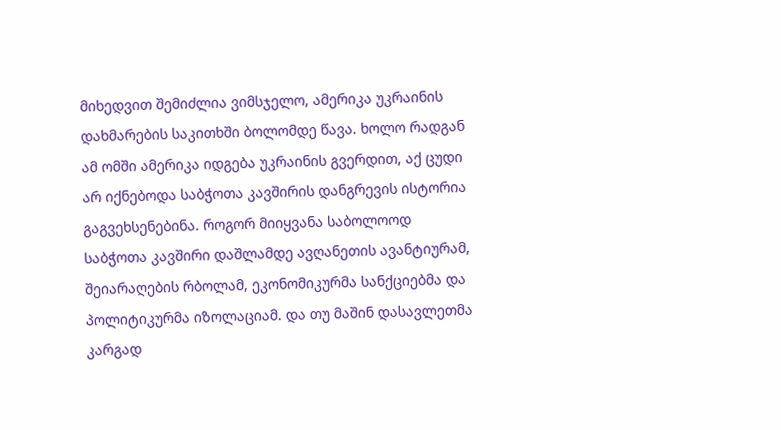მიხედვით შემიძლია ვიმსჯელო, ამერიკა უკრაინის დახმარების საკითხში ბოლომდე წავა. ხოლო რადგან ამ ომში ამერიკა იდგება უკრაინის გვერდით, აქ ცუდი არ იქნებოდა საბჭოთა კავშირის დანგრევის ისტორია გაგვეხსენებინა. როგორ მიიყვანა საბოლოოდ საბჭოთა კავშირი დაშლამდე ავღანეთის ავანტიურამ, შეიარაღების რბოლამ, ეკონომიკურმა სანქციებმა და პოლიტიკურმა იზოლაციამ. და თუ მაშინ დასავლეთმა კარგად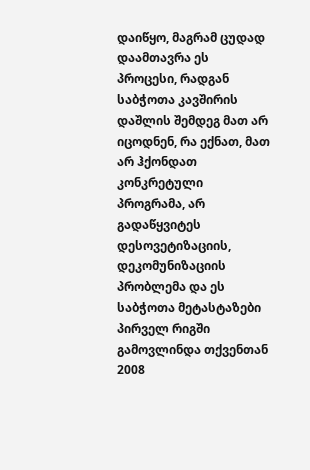დაიწყო, მაგრამ ცუდად დაამთავრა ეს პროცესი, რადგან საბჭოთა კავშირის დაშლის შემდეგ მათ არ იცოდნენ, რა ექნათ, მათ არ ჰქონდათ კონკრეტული პროგრამა, არ გადაწყვიტეს დესოვეტიზაციის, დეკომუნიზაციის პრობლემა და ეს საბჭოთა მეტასტაზები პირველ რიგში გამოვლინდა თქვენთან 2008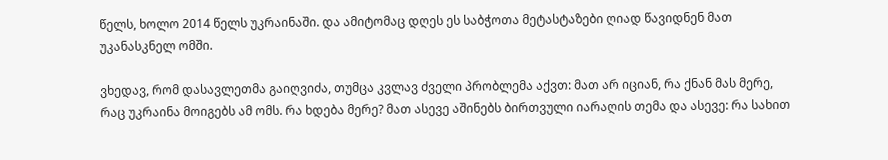წელს, ხოლო 2014 წელს უკრაინაში. და ამიტომაც დღეს ეს საბჭოთა მეტასტაზები ღიად წავიდნენ მათ უკანასკნელ ომში.

ვხედავ, რომ დასავლეთმა გაიღვიძა, თუმცა კვლავ ძველი პრობლემა აქვთ: მათ არ იციან, რა ქნან მას მერე, რაც უკრაინა მოიგებს ამ ომს. რა ხდება მერე? მათ ასევე აშინებს ბირთვული იარაღის თემა და ასევე: რა სახით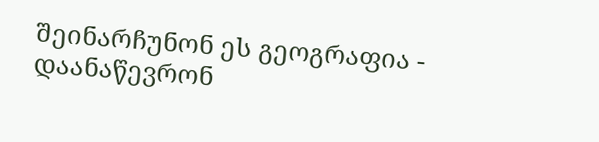შეინარჩუნონ ეს გეოგრაფია - დაანაწევრონ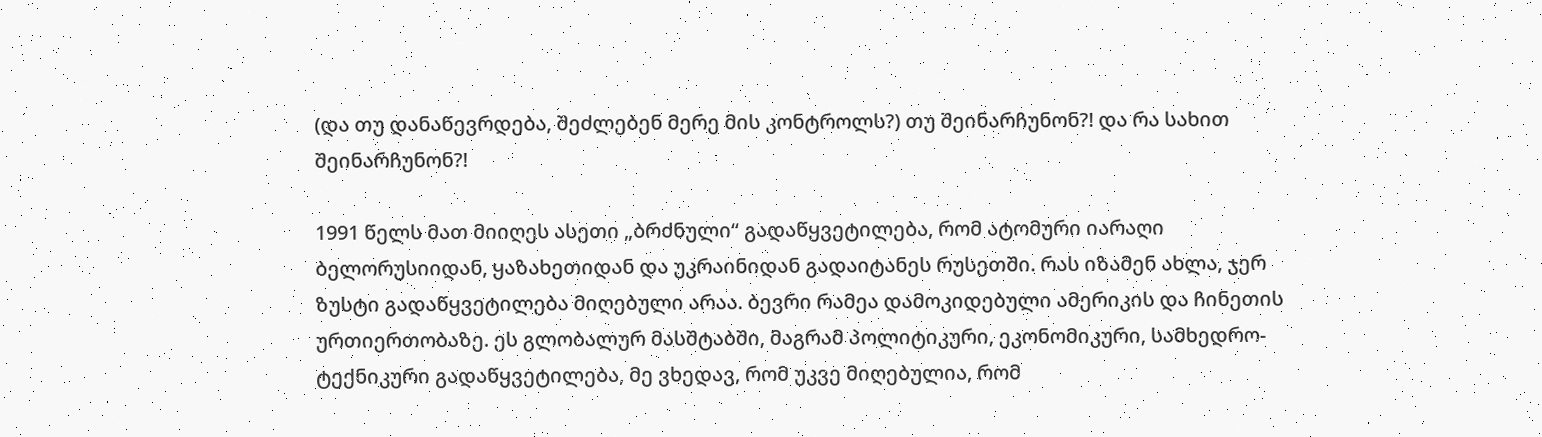(და თუ დანაწევრდება, შეძლებენ მერე მის კონტროლს?) თუ შეინარჩუნონ?! და რა სახით შეინარჩუნონ?!

1991 წელს მათ მიიღეს ასეთი „ბრძნული“ გადაწყვეტილება, რომ ატომური იარაღი ბელორუსიიდან, ყაზახეთიდან და უკრაინიდან გადაიტანეს რუსეთში. რას იზამენ ახლა, ჯერ ზუსტი გადაწყვეტილება მიღებული არაა. ბევრი რამეა დამოკიდებული ამერიკის და ჩინეთის ურთიერთობაზე. ეს გლობალურ მასშტაბში, მაგრამ პოლიტიკური, ეკონომიკური, სამხედრო-ტექნიკური გადაწყვეტილება, მე ვხედავ, რომ უკვე მიღებულია, რომ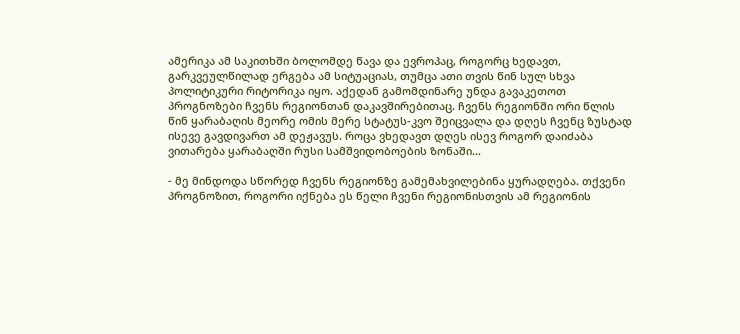ამერიკა ამ საკითხში ბოლომდე წავა და ევროპაც, როგორც ხედავთ, გარკვეულწილად ერგება ამ სიტუაციას, თუმცა ათი თვის წინ სულ სხვა პოლიტიკური რიტორიკა იყო. აქედან გამომდინარე უნდა გავაკეთოთ პროგნოზები ჩვენს რეგიონთან დაკავშირებითაც. ჩვენს რეგიონში ორი წლის წინ ყარაბაღის მეორე ომის მერე სტატუს-კვო შეიცვალა და დღეს ჩვენც ზუსტად ისევე გავდივართ ამ დეჟავუს. როცა ვხედავთ დღეს ისევ როგორ დაიძაბა ვითარება ყარაბაღში რუსი სამშვიდობოების ზონაში...

- მე მინდოდა სწორედ ჩვენს რეგიონზე გამემახვილებინა ყურადღება. თქვენი პროგნოზით, როგორი იქნება ეს წელი ჩვენი რეგიონისთვის ამ რეგიონის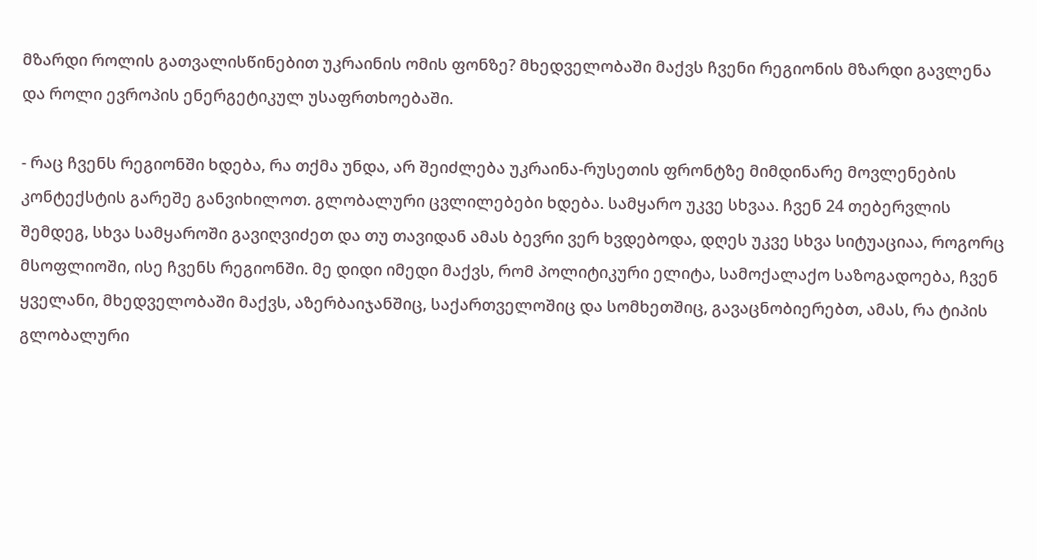მზარდი როლის გათვალისწინებით უკრაინის ომის ფონზე? მხედველობაში მაქვს ჩვენი რეგიონის მზარდი გავლენა და როლი ევროპის ენერგეტიკულ უსაფრთხოებაში.

- რაც ჩვენს რეგიონში ხდება, რა თქმა უნდა, არ შეიძლება უკრაინა-რუსეთის ფრონტზე მიმდინარე მოვლენების კონტექსტის გარეშე განვიხილოთ. გლობალური ცვლილებები ხდება. სამყარო უკვე სხვაა. ჩვენ 24 თებერვლის შემდეგ, სხვა სამყაროში გავიღვიძეთ და თუ თავიდან ამას ბევრი ვერ ხვდებოდა, დღეს უკვე სხვა სიტუაციაა, როგორც მსოფლიოში, ისე ჩვენს რეგიონში. მე დიდი იმედი მაქვს, რომ პოლიტიკური ელიტა, სამოქალაქო საზოგადოება, ჩვენ ყველანი, მხედველობაში მაქვს, აზერბაიჯანშიც, საქართველოშიც და სომხეთშიც, გავაცნობიერებთ, ამას, რა ტიპის გლობალური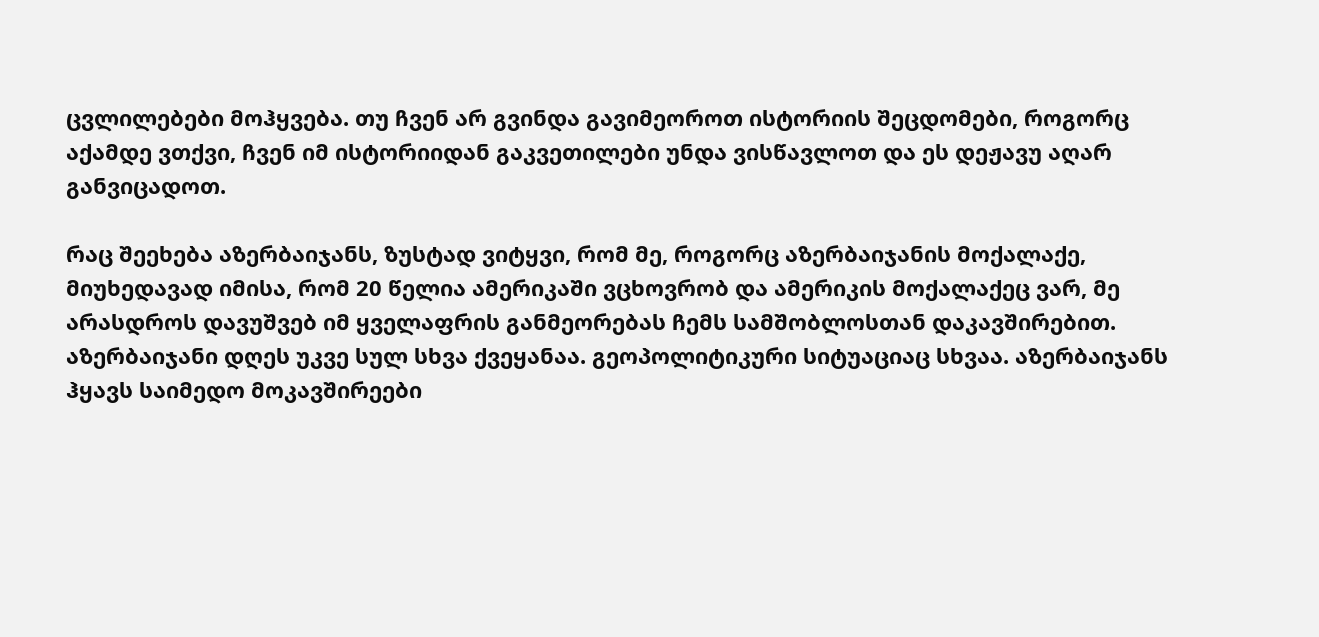ცვლილებები მოჰყვება. თუ ჩვენ არ გვინდა გავიმეოროთ ისტორიის შეცდომები, როგორც აქამდე ვთქვი, ჩვენ იმ ისტორიიდან გაკვეთილები უნდა ვისწავლოთ და ეს დეჟავუ აღარ განვიცადოთ.

რაც შეეხება აზერბაიჯანს, ზუსტად ვიტყვი, რომ მე, როგორც აზერბაიჯანის მოქალაქე, მიუხედავად იმისა, რომ 20 წელია ამერიკაში ვცხოვრობ და ამერიკის მოქალაქეც ვარ, მე არასდროს დავუშვებ იმ ყველაფრის განმეორებას ჩემს სამშობლოსთან დაკავშირებით. აზერბაიჯანი დღეს უკვე სულ სხვა ქვეყანაა. გეოპოლიტიკური სიტუაციაც სხვაა. აზერბაიჯანს ჰყავს საიმედო მოკავშირეები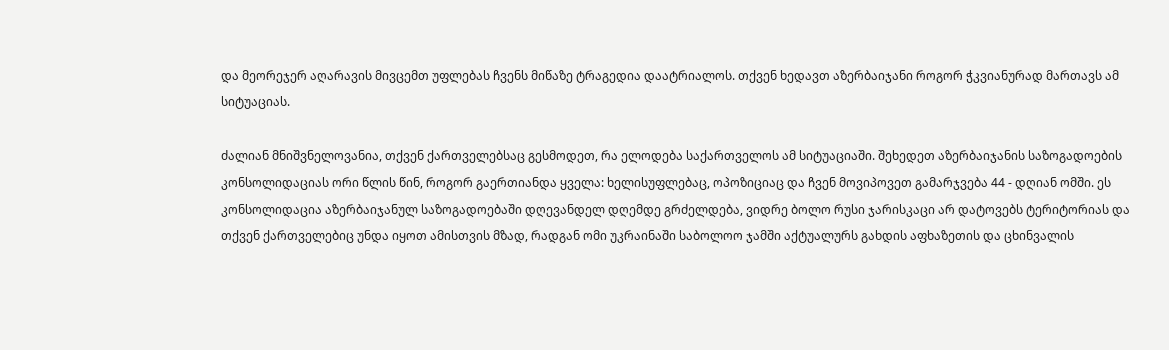და მეორეჯერ აღარავის მივცემთ უფლებას ჩვენს მიწაზე ტრაგედია დაატრიალოს. თქვენ ხედავთ აზერბაიჯანი როგორ ჭკვიანურად მართავს ამ სიტუაციას.

ძალიან მნიშვნელოვანია, თქვენ ქართველებსაც გესმოდეთ, რა ელოდება საქართველოს ამ სიტუაციაში. შეხედეთ აზერბაიჯანის საზოგადოების კონსოლიდაციას ორი წლის წინ, როგორ გაერთიანდა ყველა: ხელისუფლებაც, ოპოზიციაც და ჩვენ მოვიპოვეთ გამარჯვება 44 - დღიან ომში. ეს კონსოლიდაცია აზერბაიჯანულ საზოგადოებაში დღევანდელ დღემდე გრძელდება, ვიდრე ბოლო რუსი ჯარისკაცი არ დატოვებს ტერიტორიას და თქვენ ქართველებიც უნდა იყოთ ამისთვის მზად, რადგან ომი უკრაინაში საბოლოო ჯამში აქტუალურს გახდის აფხაზეთის და ცხინვალის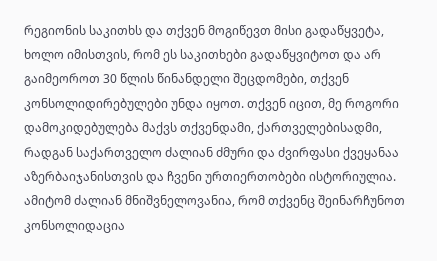რეგიონის საკითხს და თქვენ მოგიწევთ მისი გადაწყვეტა, ხოლო იმისთვის, რომ ეს საკითხები გადაწყვიტოთ და არ გაიმეოროთ 30 წლის წინანდელი შეცდომები, თქვენ კონსოლიდირებულები უნდა იყოთ. თქვენ იცით, მე როგორი დამოკიდებულება მაქვს თქვენდამი, ქართველებისადმი, რადგან საქართველო ძალიან ძმური და ძვირფასი ქვეყანაა აზერბაიჯანისთვის და ჩვენი ურთიერთობები ისტორიულია. ამიტომ ძალიან მნიშვნელოვანია, რომ თქვენც შეინარჩუნოთ კონსოლიდაცია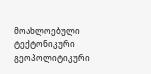მოახლოებული ტექტონიკური გეოპოლიტიკური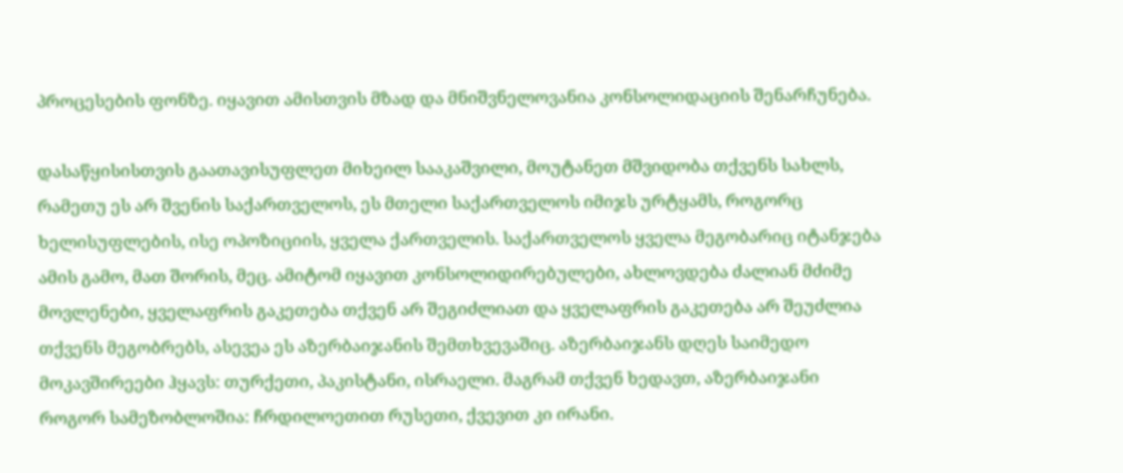პროცესების ფონზე. იყავით ამისთვის მზად და მნიშვნელოვანია კონსოლიდაციის შენარჩუნება.

დასაწყისისთვის გაათავისუფლეთ მიხეილ სააკაშვილი, მოუტანეთ მშვიდობა თქვენს სახლს, რამეთუ ეს არ შვენის საქართველოს, ეს მთელი საქართველოს იმიჯს ურტყამს, როგორც ხელისუფლების, ისე ოპოზიციის, ყველა ქართველის. საქართველოს ყველა მეგობარიც იტანჯება ამის გამო, მათ შორის, მეც. ამიტომ იყავით კონსოლიდირებულები, ახლოვდება ძალიან მძიმე მოვლენები, ყველაფრის გაკეთება თქვენ არ შეგიძლიათ და ყველაფრის გაკეთება არ შეუძლია თქვენს მეგობრებს, ასევეა ეს აზერბაიჯანის შემთხვევაშიც. აზერბაიჯანს დღეს საიმედო მოკავშირეები ჰყავს: თურქეთი, პაკისტანი, ისრაელი. მაგრამ თქვენ ხედავთ, აზერბაიჯანი როგორ სამეზობლოშია: ჩრდილოეთით რუსეთი, ქვევით კი ირანი.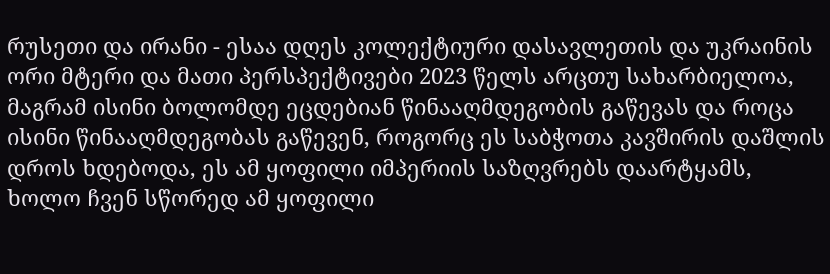რუსეთი და ირანი - ესაა დღეს კოლექტიური დასავლეთის და უკრაინის ორი მტერი და მათი პერსპექტივები 2023 წელს არცთუ სახარბიელოა, მაგრამ ისინი ბოლომდე ეცდებიან წინააღმდეგობის გაწევას და როცა ისინი წინააღმდეგობას გაწევენ, როგორც ეს საბჭოთა კავშირის დაშლის დროს ხდებოდა, ეს ამ ყოფილი იმპერიის საზღვრებს დაარტყამს, ხოლო ჩვენ სწორედ ამ ყოფილი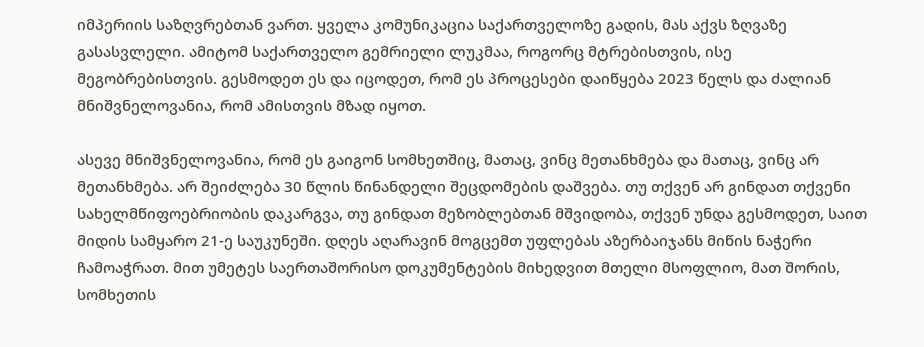იმპერიის საზღვრებთან ვართ. ყველა კომუნიკაცია საქართველოზე გადის, მას აქვს ზღვაზე გასასვლელი. ამიტომ საქართველო გემრიელი ლუკმაა, როგორც მტრებისთვის, ისე მეგობრებისთვის. გესმოდეთ ეს და იცოდეთ, რომ ეს პროცესები დაიწყება 2023 წელს და ძალიან მნიშვნელოვანია, რომ ამისთვის მზად იყოთ.

ასევე მნიშვნელოვანია, რომ ეს გაიგონ სომხეთშიც, მათაც, ვინც მეთანხმება და მათაც, ვინც არ მეთანხმება. არ შეიძლება 30 წლის წინანდელი შეცდომების დაშვება. თუ თქვენ არ გინდათ თქვენი სახელმწიფოებრიობის დაკარგვა, თუ გინდათ მეზობლებთან მშვიდობა, თქვენ უნდა გესმოდეთ, საით მიდის სამყარო 21-ე საუკუნეში. დღეს აღარავინ მოგცემთ უფლებას აზერბაიჯანს მიწის ნაჭერი ჩამოაჭრათ. მით უმეტეს საერთაშორისო დოკუმენტების მიხედვით მთელი მსოფლიო, მათ შორის, სომხეთის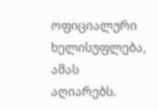ოფიციალური ხელისუფლება, ამას აღიარებს.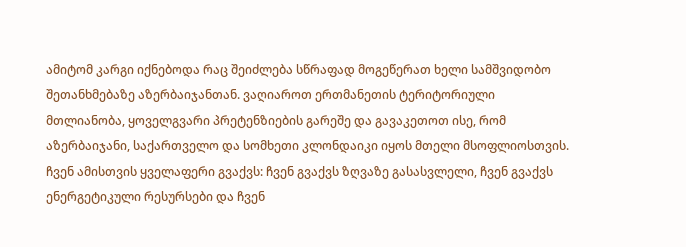ამიტომ კარგი იქნებოდა რაც შეიძლება სწრაფად მოგეწერათ ხელი სამშვიდობო შეთანხმებაზე აზერბაიჯანთან. ვაღიაროთ ერთმანეთის ტერიტორიული მთლიანობა, ყოველგვარი პრეტენზიების გარეშე და გავაკეთოთ ისე, რომ აზერბაიჯანი, საქართველო და სომხეთი კლონდაიკი იყოს მთელი მსოფლიოსთვის. ჩვენ ამისთვის ყველაფერი გვაქვს: ჩვენ გვაქვს ზღვაზე გასასვლელი, ჩვენ გვაქვს ენერგეტიკული რესურსები და ჩვენ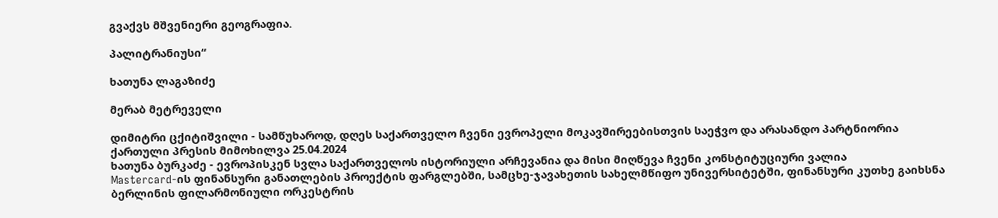გვაქვს მშვენიერი გეოგრაფია.

პალიტრანიუსი“

ხათუნა ლაგაზიძე

მერაბ მეტრეველი

დიმიტრი ცქიტიშვილი - სამწუხაროდ, დღეს საქართველო ჩვენი ევროპელი მოკავშირეებისთვის საეჭვო და არასანდო პარტნიორია
ქართული პრესის მიმოხილვა 25.04.2024
ხათუნა ბურკაძე - ევროპისკენ სვლა საქართველოს ისტორიული არჩევანია და მისი მიღწევა ჩვენი კონსტიტუციური ვალია
Mastercard-ის ფინანსური განათლების პროექტის ფარგლებში, სამცხე-ჯავახეთის სახელმწიფო უნივერსიტეტში, ფინანსური კუთხე გაიხსნა
ბერლინის ფილარმონიული ორკესტრის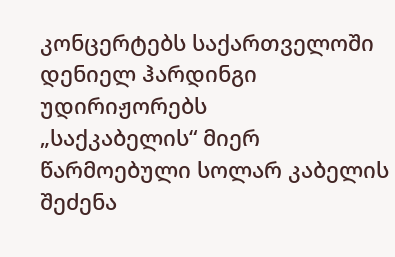კონცერტებს საქართველოში დენიელ ჰარდინგი უდირიჟორებს
„საქკაბელის“ მიერ წარმოებული სოლარ კაბელის შეძენა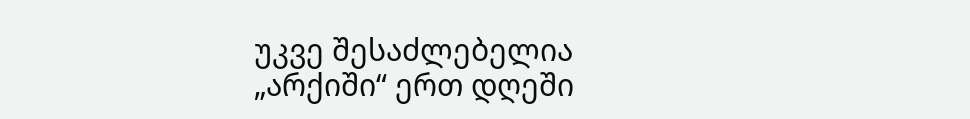უკვე შესაძლებელია
„არქიში“ ერთ დღეში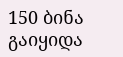150 ბინა გაიყიდა